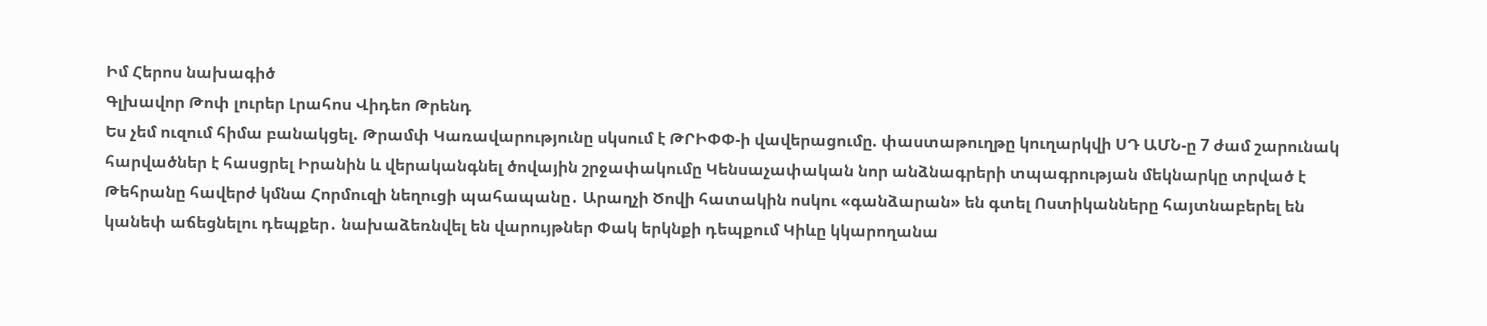Իմ Հերոս նախագիծ
Գլխավոր Թոփ լուրեր Լրահոս Վիդեո Թրենդ
Ես չեմ ուզում հիմա բանակցել. Թրամփ Կառավարությունը սկսում է ԹՐԻՓՓ-ի վավերացումը. փաստաթուղթը կուղարկվի ՍԴ ԱՄՆ-ը 7 ժամ շարունակ հարվածներ է հասցրել Իրանին և վերականգնել ծովային շրջափակումը Կենսաչափական նոր անձնագրերի տպագրության մեկնարկը տրված է Թեհրանը հավերժ կմնա Հորմուզի նեղուցի պահապանը․ Արաղչի Ծովի հատակին ոսկու «գանձարան» են գտել Ոստիկանները հայտնաբերել են կանեփ աճեցնելու դեպքեր․ նախաձեռնվել են վարույթներ Փակ երկնքի դեպքում Կիևը կկարողանա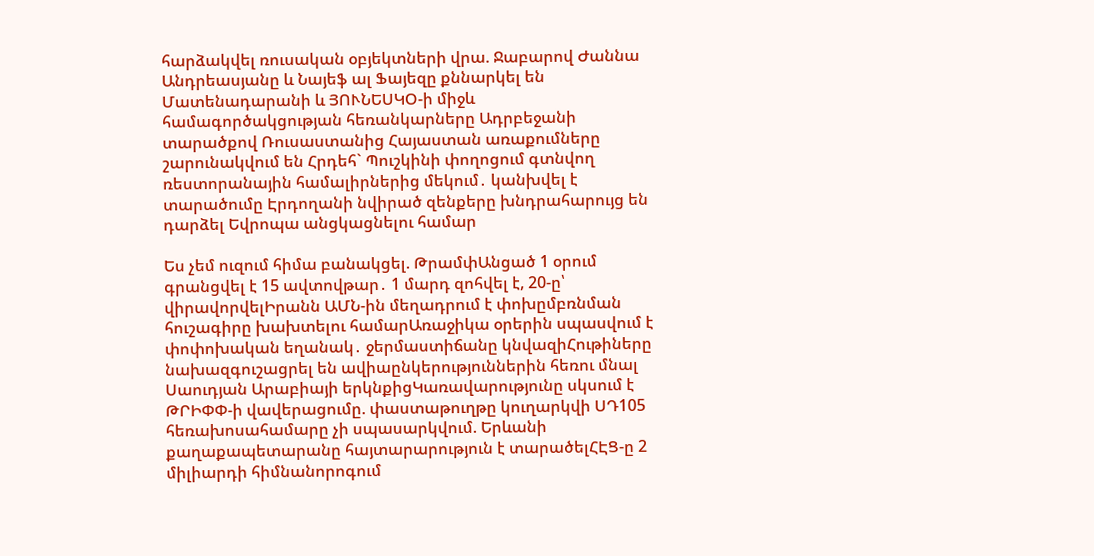հարձակվել ռուսական օբյեկտների վրա. Ջաբարով Ժաննա Անդրեասյանը և Նայեֆ ալ Ֆայեզը քննարկել են Մատենադարանի և ՅՈՒՆԵՍԿՕ-ի միջև համագործակցության հեռանկարները Ադրբեջանի տարածքով Ռուսաստանից Հայաստան առաքումները շարունակվում են Հրդեհ` Պուշկինի փողոցում գտնվող ռեստորանային համալիրներից մեկում․ կանխվել է տարածումը Էրդողանի նվիրած զենքերը խնդրահարույց են դարձել Եվրոպա անցկացնելու համար

Ես չեմ ուզում հիմա բանակցել. ԹրամփԱնցած 1 օրում գրանցվել է 15 ավտովթար․ 1 մարդ զոհվել է, 20-ը՝ վիրավորվելԻրանն ԱՄՆ-ին մեղադրում է փոխըմբռնման հուշագիրը խախտելու համարԱռաջիկա օրերին սպասվում է փոփոխական եղանակ․ ջերմաստիճանը կնվազիՀութիները նախազգուշացրել են ավիաընկերություններին հեռու մնալ Սաուդյան Արաբիայի երկնքիցԿառավարությունը սկսում է ԹՐԻՓՓ-ի վավերացումը. փաստաթուղթը կուղարկվի ՍԴ105 հեռախոսահամարը չի սպասարկվում. Երևանի քաղաքապետարանը հայտարարություն է տարածելՀԷՑ-ը 2 միլիարդի հիմնանորոգում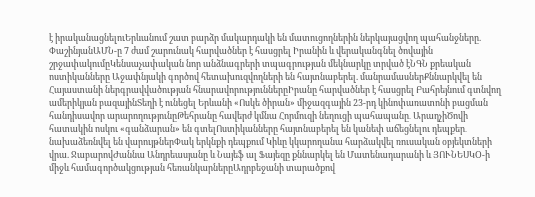է իրականացնելուԵրևանում շատ բարձր մակարդակի են մատուցողներին ներկայացվող պահանջները. ՓաշինյանԱՄՆ-ը 7 ժամ շարունակ հարվածներ է հասցրել Իրանին և վերականգնել ծովային շրջափակումըԿենսաչափական նոր անձնագրերի տպագրության մեկնարկը տրված էՆԳՆ քրեական ոստիկանները Աջափնյակի գործով հետախուզվողների են հայտնաբերել. մանրամասներՔննարկվել են Հայաստանի ներգրավվածության հնարավորություններըԻրանը հարվածներ է հասցրել Բահրեյնում գտնվող ամերիկյան բազայինՏեղի է ունեցել Երևանի «Ոսկե ծիրան» միջազգային 23-րդ կինոփառատոնի բացման հանդիսավոր արարողությունըԹեհրանը հավերժ կմնա Հորմուզի նեղուցի պահապանը․ ԱրաղչիԾովի հատակին ոսկու «գանձարան» են գտելՈստիկանները հայտնաբերել են կանեփ աճեցնելու դեպքեր․ նախաձեռնվել են վարույթներՓակ երկնքի դեպքում Կիևը կկարողանա հարձակվել ռուսական օբյեկտների վրա. ՋաբարովԺաննա Անդրեասյանը և Նայեֆ ալ Ֆայեզը քննարկել են Մատենադարանի և ՅՈՒՆԵՍԿՕ-ի միջև համագործակցության հեռանկարներըԱդրբեջանի տարածքով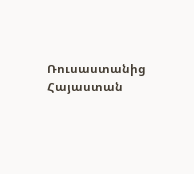Ռուսաստանից Հայաստան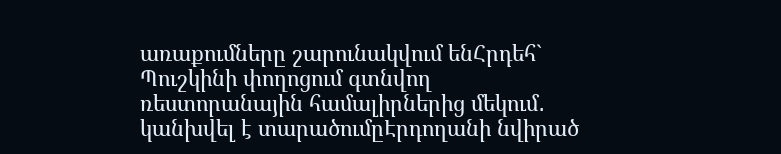առաքումները շարունակվում ենՀրդեհ` Պուշկինի փողոցում գտնվող ռեստորանային համալիրներից մեկում․ կանխվել է տարածումըԷրդողանի նվիրած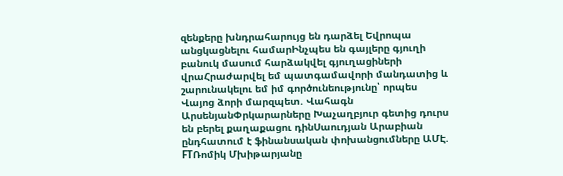զենքերը խնդրահարույց են դարձել Եվրոպա անցկացնելու համարԻնչպես են գայլերը գյուղի բանուկ մասում հարձակվել գյուղացիների վրաՀրաժարվել եմ պատգամավորի մանդատից և շարունակելու եմ իմ գործունեությունը՝ որպես Վայոց ձորի մարզպետ. Վահագն ԱրսենյանՓրկարարները Խաչաղբյուր գետից դուրս են բերել քաղաքացու դինՍաուդյան Արաբիան ընդհատում է ֆինանսական փոխանցումները ԱՄԷ. FTՌոմիկ Մխիթարյանը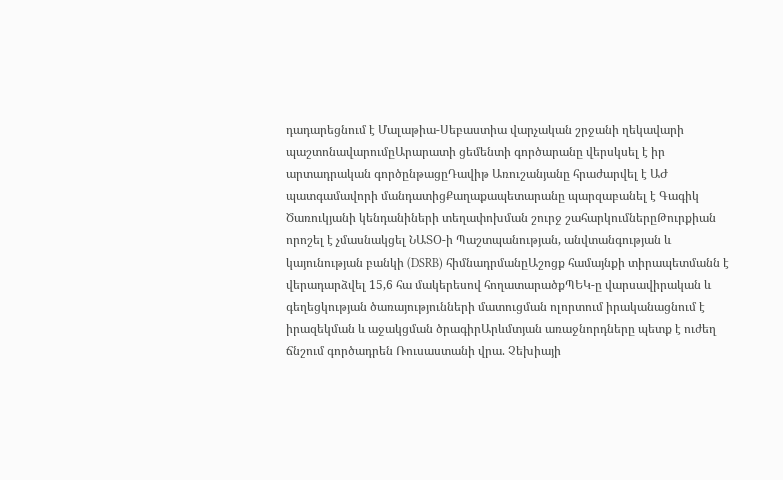դադարեցնում է Մալաթիա-Սեբաստիա վարչական շրջանի ղեկավարի պաշտոնավարումըԱրարատի ցեմենտի գործարանը վերսկսել է իր արտադրական գործընթացըԴավիթ Առուշանյանը հրաժարվել է ԱԺ պատգամավորի մանդատիցՔաղաքապետարանը պարզաբանել է Գագիկ Ծառուկյանի կենդանիների տեղափոխման շուրջ շահարկումներըԹուրքիան որոշել է չմասնակցել ՆԱՏՕ-ի Պաշտպանության, անվտանգության և կայունության բանկի (DSRB) հիմնադրմանըԱշոցք համայնքի տիրապետմանն է վերադարձվել 15,6 հա մակերեսով հողատարածքՊԵԿ-ը վարսավիրական և գեղեցկության ծառայությունների մատուցման ոլորտում իրականացնում է իրազեկման և աջակցման ծրագիրԱրևմտյան առաջնորդները պետք է ուժեղ ճնշում գործադրեն Ռուսաստանի վրա. Չեխիայի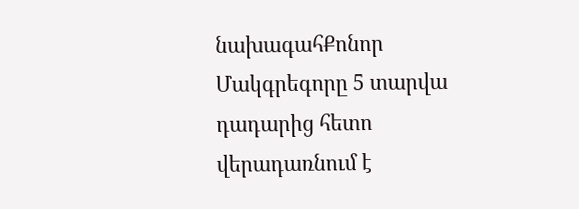նախագահՔոնոր Մակգրեգորը 5 տարվա դադարից հետո վերադառնում է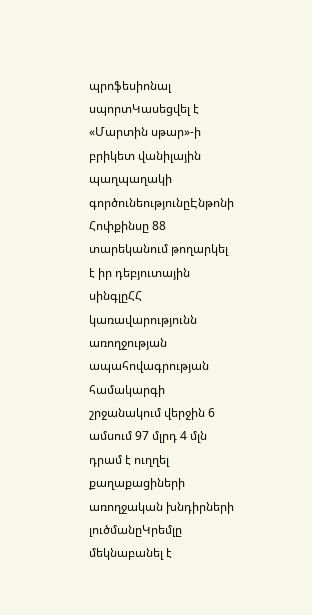պրոֆեսիոնալ սպորտԿասեցվել է «Մարտին սթար»-ի բրիկետ վանիլային պաղպաղակի գործունեությունըԷնթոնի Հոփքինսը 88 տարեկանում թողարկել է իր դեբյուտային սինգլըՀՀ կառավարությունն առողջության ապահովագրության համակարգի շրջանակում վերջին 6 ամսում 97 մլրդ 4 մլն դրամ է ուղղել քաղաքացիների առողջական խնդիրների լուծմանըԿրեմլը մեկնաբանել է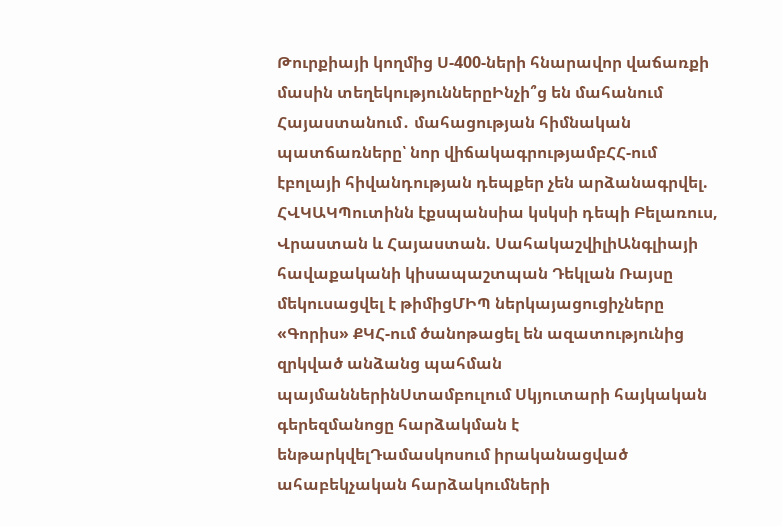Թուրքիայի կողմից Ս-400-ների հնարավոր վաճառքի մասին տեղեկություններըԻնչի՞ց են մահանում Հայաստանում․ մահացության հիմնական պատճառները՝ նոր վիճակագրությամբՀՀ-ում էբոլայի հիվանդության դեպքեր չեն արձանագրվել. ՀՎԿԱԿՊուտինն էքսպանսիա կսկսի դեպի Բելառուս, Վրաստան և Հայաստան. ՍահակաշվիլիԱնգլիայի հավաքականի կիսապաշտպան Դեկլան Ռայսը մեկուսացվել է թիմիցՄԻՊ ներկայացուցիչները «Գորիս» ՔԿՀ-ում ծանոթացել են ազատությունից զրկված անձանց պահման պայմաններինՍտամբուլում Սկյուտարի հայկական գերեզմանոցը հարձակման է ենթարկվելԴամասկոսում իրականացված ահաբեկչական հարձակումների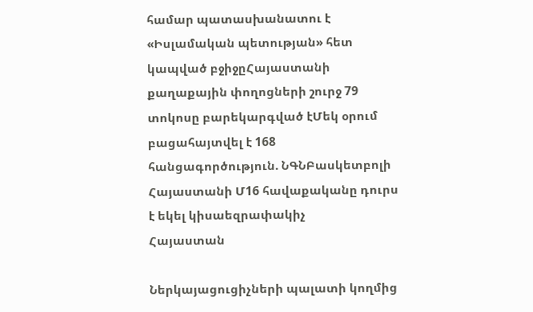համար պատասխանատու է «Իսլամական պետության» հետ կապված բջիջըՀայաստանի քաղաքային փողոցների շուրջ 79 տոկոսը բարեկարգված էՄեկ օրում բացահայտվել է 168 հանցագործություն. ՆԳՆԲասկետբոլի Հայաստանի Մ16 հավաքականը դուրս է եկել կիսաեզրափակիչ
Հայաստան

Ներկայացուցիչների պալատի կողմից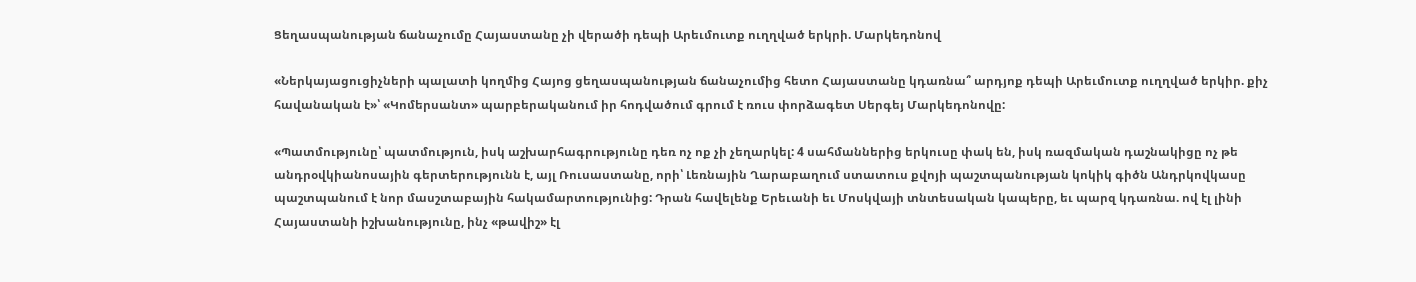Ցեղասպանության ճանաչումը Հայաստանը չի վերածի դեպի Արեւմուտք ուղղված երկրի. Մարկեդոնով

«Ներկայացուցիչների պալատի կողմից Հայոց ցեղասպանության ճանաչումից հետո Հայաստանը կդառնա՞ արդյոք դեպի Արեւմուտք ուղղված երկիր. քիչ հավանական է»՝ «Կոմերսանտ» պարբերականում իր հոդվածում գրում է ռուս փորձագետ Սերգեյ Մարկեդոնովը:

«Պատմությունը՝ պատմություն, իսկ աշխարհագրությունը դեռ ոչ ոք չի չեղարկել: 4 սահմաններից երկուսը փակ են, իսկ ռազմական դաշնակիցը ոչ թե անդրօվկիանոսային գերտերությունն է, այլ Ռուսաստանը, որի՝ Լեռնային Ղարաբաղում ստատուս քվոյի պաշտպանության կոկիկ գիծն Անդրկովկասը պաշտպանում է նոր մասշտաբային հակամարտությունից: Դրան հավելենք Երեւանի եւ Մոսկվայի տնտեսական կապերը, եւ պարզ կդառնա. ով էլ լինի Հայաստանի իշխանությունը, ինչ «թավիշ» էլ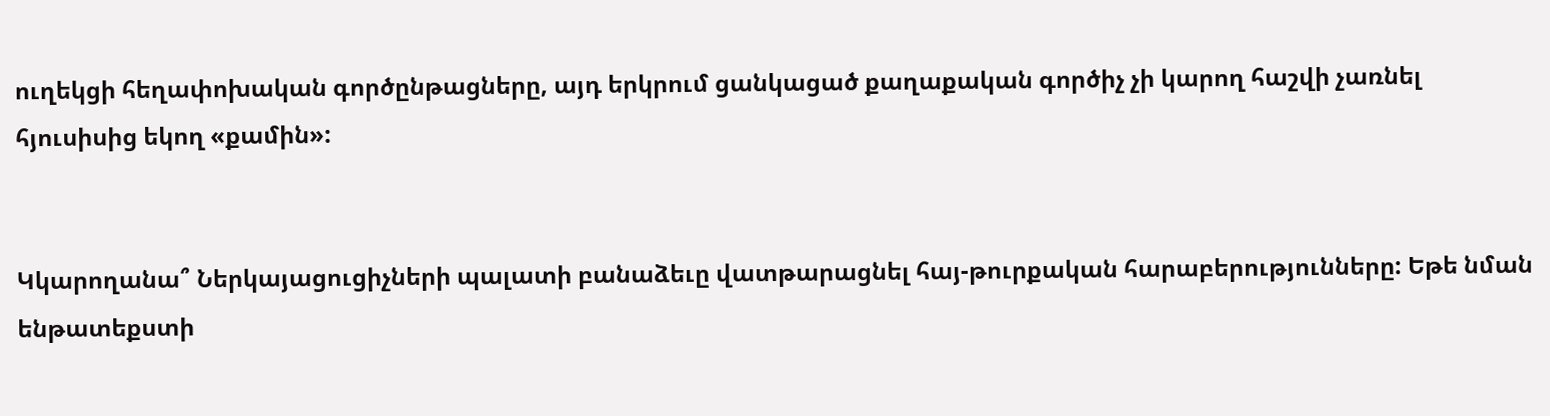ուղեկցի հեղափոխական գործընթացները, այդ երկրում ցանկացած քաղաքական գործիչ չի կարող հաշվի չառնել հյուսիսից եկող «քամին»:


Կկարողանա՞ Ներկայացուցիչների պալատի բանաձեւը վատթարացնել հայ-թուրքական հարաբերությունները: Եթե նման ենթատեքստի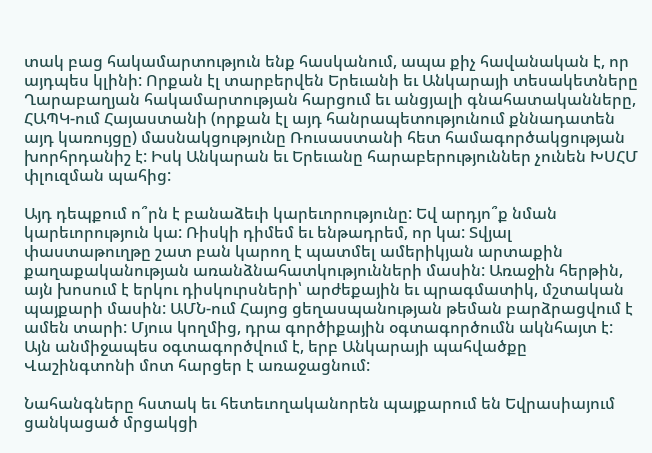տակ բաց հակամարտություն ենք հասկանում, ապա քիչ հավանական է, որ այդպես կլինի: Որքան էլ տարբերվեն Երեւանի եւ Անկարայի տեսակետները Ղարաբաղյան հակամարտության հարցում եւ անցյալի գնահատականները, ՀԱՊԿ-ում Հայաստանի (որքան էլ այդ հանրապետությունում քննադատեն այդ կառույցը) մասնակցությունը Ռուսաստանի հետ համագործակցության խորհրդանիշ է: Իսկ Անկարան եւ Երեւանը հարաբերություններ չունեն ԽՍՀՄ փլուզման պահից:

Այդ դեպքում ո՞րն է բանաձեւի կարեւորությունը: Եվ արդյո՞ք նման կարեւորություն կա: Ռիսկի դիմեմ եւ ենթադրեմ, որ կա: Տվյալ փաստաթուղթը շատ բան կարող է պատմել ամերիկյան արտաքին քաղաքականության առանձնահատկությունների մասին: Առաջին հերթին, այն խոսում է երկու դիսկուրսների՝ արժեքային եւ պրագմատիկ, մշտական պայքարի մասին: ԱՄՆ-ում Հայոց ցեղասպանության թեման բարձրացվում է ամեն տարի: Մյուս կողմից, դրա գործիքային օգտագործումն ակնհայտ է: Այն անմիջապես օգտագործվում է, երբ Անկարայի պահվածքը Վաշինգտոնի մոտ հարցեր է առաջացնում:

Նահանգները հստակ եւ հետեւողականորեն պայքարում են Եվրասիայում ցանկացած մրցակցի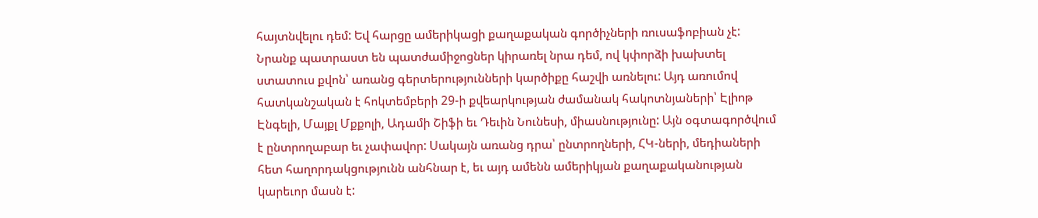հայտնվելու դեմ: Եվ հարցը ամերիկացի քաղաքական գործիչների ռուսաֆոբիան չէ: Նրանք պատրաստ են պատժամիջոցներ կիրառել նրա դեմ, ով կփորձի խախտել ստատուս քվոն՝ առանց գերտերությունների կարծիքը հաշվի առնելու: Այդ առումով հատկանշական է հոկտեմբերի 29-ի քվեարկության ժամանակ հակոտնյաների՝ Էլիոթ Էնգելի, Մայքլ Մքքոլի, Ադամի Շիֆի եւ Դեւին Նունեսի, միասնությունը: Այն օգտագործվում է ընտրողաբար եւ չափավոր: Սակայն առանց դրա՝ ընտրողների, ՀԿ-ների, մեդիաների հետ հաղորդակցությունն անհնար է, եւ այդ ամենն ամերիկյան քաղաքականության կարեւոր մասն է: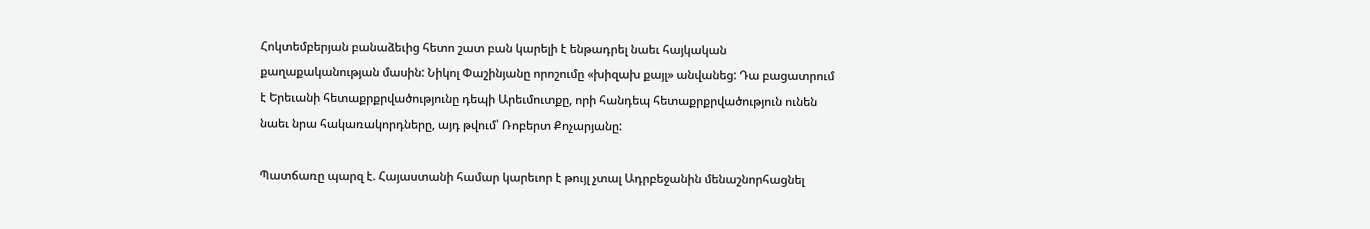Հոկտեմբերյան բանաձեւից հետո շատ բան կարելի է ենթադրել նաեւ հայկական քաղաքականության մասին: Նիկոլ Փաշինյանը որոշումը «խիզախ քայլ» անվանեց: Դա բացատրում է Երեւանի հետաքրքրվածությունը դեպի Արեւմուտքը, որի հանդեպ հետաքրքրվածություն ունեն նաեւ նրա հակառակորդները, այդ թվում՝ Ռոբերտ Քոչարյանը:

Պատճառը պարզ է. Հայաստանի համար կարեւոր է թույլ չտալ Ադրբեջանին մենաշնորհացնել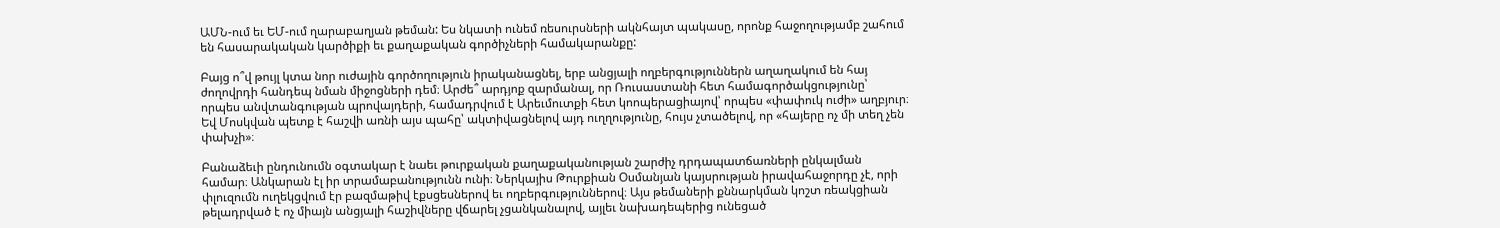ԱՄՆ-ում եւ ԵՄ-ում ղարաբաղյան թեման: Ես նկատի ունեմ ռեսուրսների ակնհայտ պակասը, որոնք հաջողությամբ շահում են հասարակական կարծիքի եւ քաղաքական գործիչների համակարանքը:

Բայց ո՞վ թույլ կտա նոր ուժային գործողություն իրականացնել, երբ անցյալի ողբերգություններն աղաղակում են հայ ժողովրդի հանդեպ նման միջոցների դեմ։ Արժե՞ արդյոք զարմանալ, որ Ռուսաստանի հետ համագործակցությունը՝ որպես անվտանգության պրովայդերի, համադրվում է Արեւմուտքի հետ կոոպերացիայով՝ որպես «փափուկ ուժի» աղբյուր։ Եվ Մոսկվան պետք է հաշվի առնի այս պահը՝ ակտիվացնելով այդ ուղղությունը, հույս չտածելով, որ «հայերը ոչ մի տեղ չեն փախչի»։

Բանաձեւի ընդունումն օգտակար է նաեւ թուրքական քաղաքականության շարժիչ դրդապատճառների ընկալման համար։ Անկարան էլ իր տրամաբանությունն ունի։ Ներկայիս Թուրքիան Օսմանյան կայսրության իրավահաջորդը չէ, որի փլուզումն ուղեկցվում էր բազմաթիվ էքսցեսներով եւ ողբերգություններով։ Այս թեմաների քննարկման կոշտ ռեակցիան թելադրված է ոչ միայն անցյալի հաշիվները վճարել չցանկանալով, այլեւ նախադեպերից ունեցած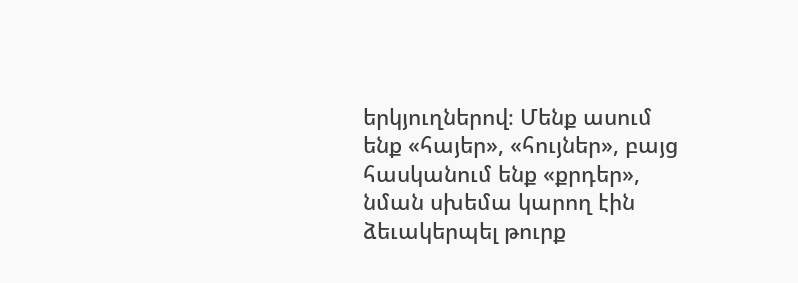երկյուղներով։ Մենք ասում ենք «հայեր», «հույներ», բայց հասկանում ենք «քրդեր», նման սխեմա կարող էին ձեւակերպել թուրք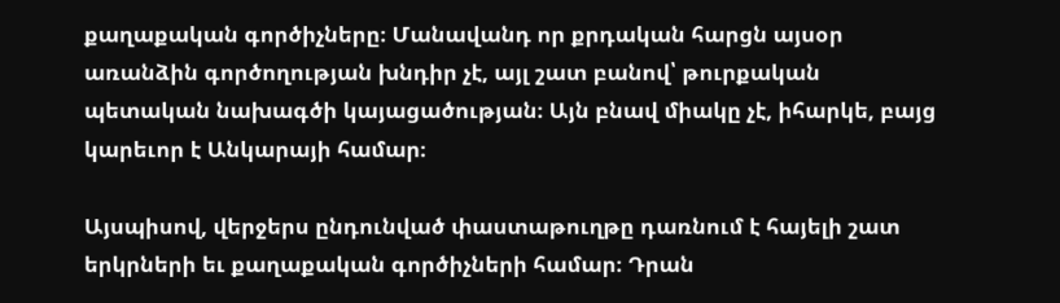քաղաքական գործիչները։ Մանավանդ որ քրդական հարցն այսօր առանձին գործողության խնդիր չէ, այլ շատ բանով՝ թուրքական պետական նախագծի կայացածության։ Այն բնավ միակը չէ, իհարկե, բայց կարեւոր է Անկարայի համար։

Այսպիսով, վերջերս ընդունված փաստաթուղթը դառնում է հայելի շատ երկրների եւ քաղաքական գործիչների համար։ Դրան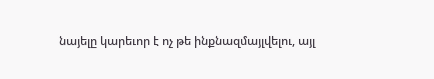նայելը կարեւոր է ոչ թե ինքնազմայլվելու, այլ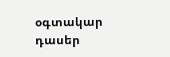օգտակար դասեր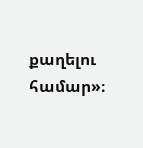քաղելու համար»։